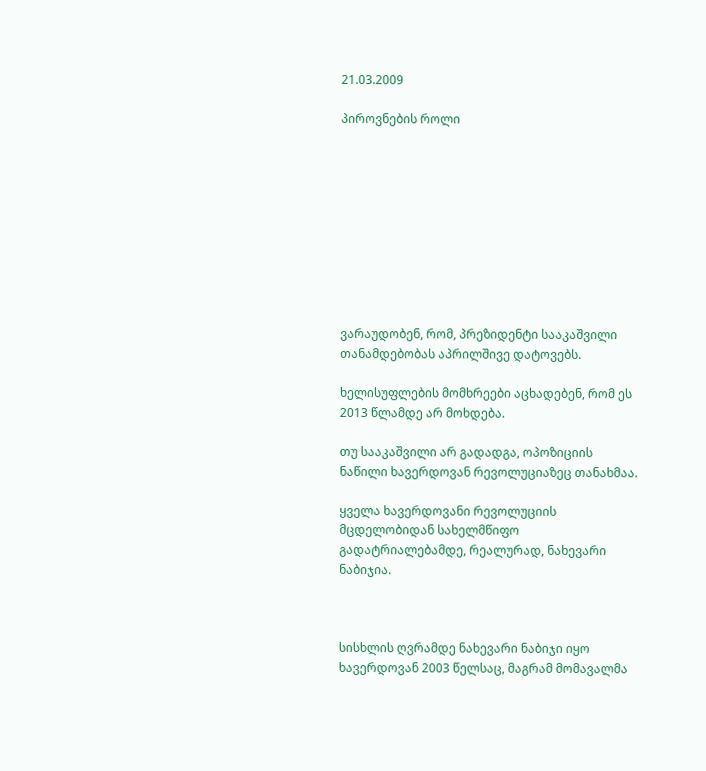21.03.2009

პიროვნების როლი










ვარაუდობენ, რომ, პრეზიდენტი სააკაშვილი თანამდებობას აპრილშივე დატოვებს.

ხელისუფლების მომხრეები აცხადებენ, რომ ეს 2013 წლამდე არ მოხდება.

თუ სააკაშვილი არ გადადგა, ოპოზიციის ნაწილი ხავერდოვან რევოლუციაზეც თანახმაა.

ყველა ხავერდოვანი რევოლუციის მცდელობიდან სახელმწიფო გადატრიალებამდე, რეალურად, ნახევარი ნაბიჯია.



სისხლის ღვრამდე ნახევარი ნაბიჯი იყო ხავერდოვან 2003 წელსაც, მაგრამ მომავალმა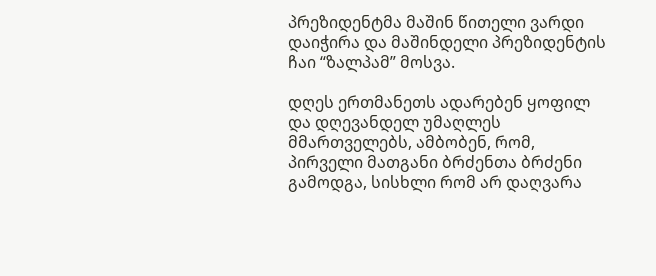პრეზიდენტმა მაშინ წითელი ვარდი დაიჭირა და მაშინდელი პრეზიდენტის ჩაი “ზალპამ” მოსვა.

დღეს ერთმანეთს ადარებენ ყოფილ და დღევანდელ უმაღლეს მმართველებს, ამბობენ, რომ, პირველი მათგანი ბრძენთა ბრძენი გამოდგა, სისხლი რომ არ დაღვარა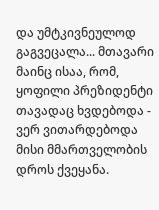და უმტკივნეულოდ გაგვეცალა... მთავარი მაინც ისაა, რომ, ყოფილი პრეზიდენტი თავადაც ხვდებოდა - ვერ ვითარდებოდა მისი მმართველობის დროს ქვეყანა.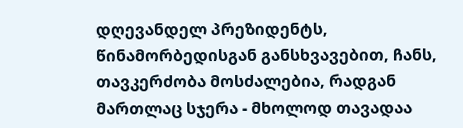დღევანდელ პრეზიდენტს, წინამორბედისგან განსხვავებით, ჩანს, თავკერძობა მოსძალებია, რადგან მართლაც სჯერა - მხოლოდ თავადაა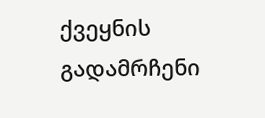ქვეყნის გადამრჩენი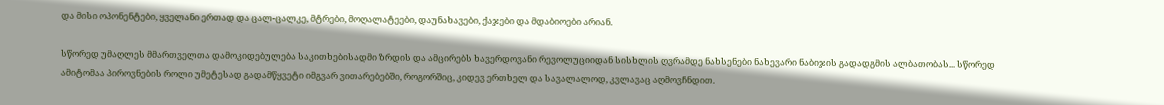და მისი ოპონენტები, ყველანი ერთად და ცალ-ცალკე, მტრები, მოღალატეები, დაუნახავები, ქაჯები და მდაბიოები არიან.

სწორედ უმაღლეს მმართველთა დამოკიდებულება საკითხებისადმი ზრდის და ამცირებს ხავერდოვანი რევოლუციიდან სისხლის ღვრამდე ნახსენები ნახევარი ნაბიჯის გადადგმის ალბათობას... სწორედ ამიტომაა პიროვნების როლი უმეტესად გადამწყვეტი იმგვარ ვითარებებში, როგორშიც, კიდევ ერთხელ და სავალალოდ, კვლავაც აღმოვჩნდით.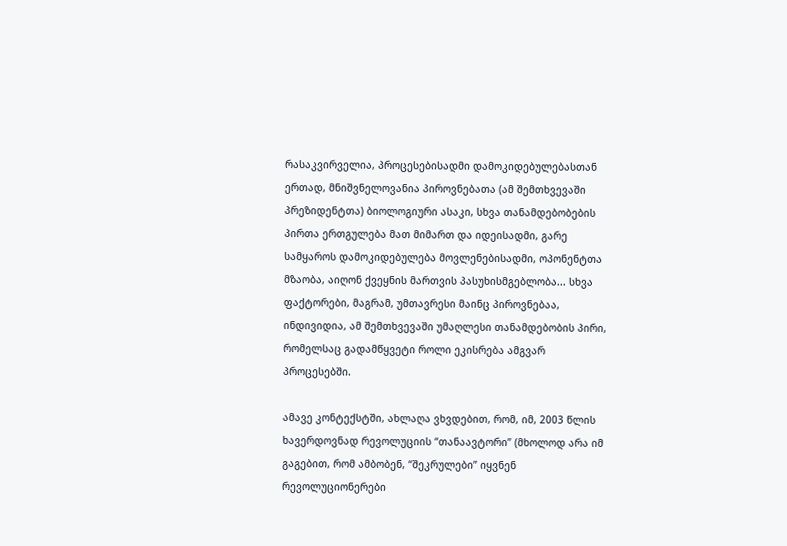რასაკვირველია, პროცესებისადმი დამოკიდებულებასთან ერთად, მნიშვნელოვანია პიროვნებათა (ამ შემთხვევაში პრეზიდენტთა) ბიოლოგიური ასაკი, სხვა თანამდებობების პირთა ერთგულება მათ მიმართ და იდეისადმი, გარე სამყაროს დამოკიდებულება მოვლენებისადმი, ოპონენტთა მზაობა, აიღონ ქვეყნის მართვის პასუხისმგებლობა... სხვა ფაქტორები, მაგრამ, უმთავრესი მაინც პიროვნებაა, ინდივიდია, ამ შემთხვევაში უმაღლესი თანამდებობის პირი, რომელსაც გადამწყვეტი როლი ეკისრება ამგვარ პროცესებში.

ამავე კონტექსტში, ახლაღა ვხვდებით, რომ, იმ, 2003 წლის ხავერდოვნად რევოლუციის “თანაავტორი” (მხოლოდ არა იმ გაგებით, რომ ამბობენ, “შეკრულები” იყვნენ რევოლუციონერები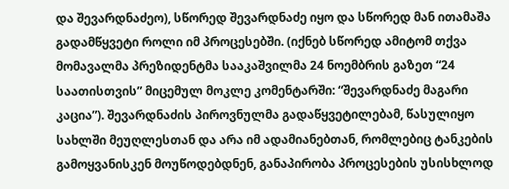და შევარდნაძეო), სწორედ შევარდნაძე იყო და სწორედ მან ითამაშა გადამწყვეტი როლი იმ პროცესებში. (იქნებ სწორედ ამიტომ თქვა მომავალმა პრეზიდენტმა სააკაშვილმა 24 ნოემბრის გაზეთ “24 საათისთვის” მიცემულ მოკლე კომენტარში: “შევარდნაძე მაგარი კაცია”). შევარდნაძის პიროვნულმა გადაწყვეტილებამ, წასულიყო სახლში მეუღლესთან და არა იმ ადამიანებთან, რომლებიც ტანკების გამოყვანისკენ მოუწოდებდნენ, განაპირობა პროცესების უსისხლოდ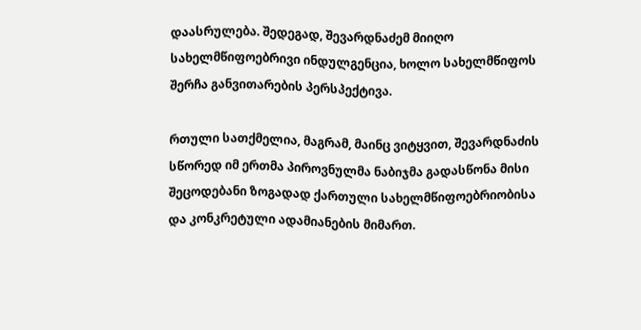დაასრულება. შედეგად, შევარდნაძემ მიიღო სახელმწიფოებრივი ინდულგენცია, ხოლო სახელმწიფოს შერჩა განვითარების პერსპექტივა.

რთული სათქმელია, მაგრამ, მაინც ვიტყვით, შევარდნაძის სწორედ იმ ერთმა პიროვნულმა ნაბიჯმა გადასწონა მისი შეცოდებანი ზოგადად ქართული სახელმწიფოებრიობისა და კონკრეტული ადამიანების მიმართ.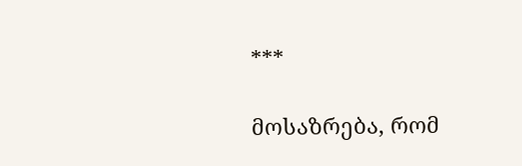***

მოსაზრება, რომ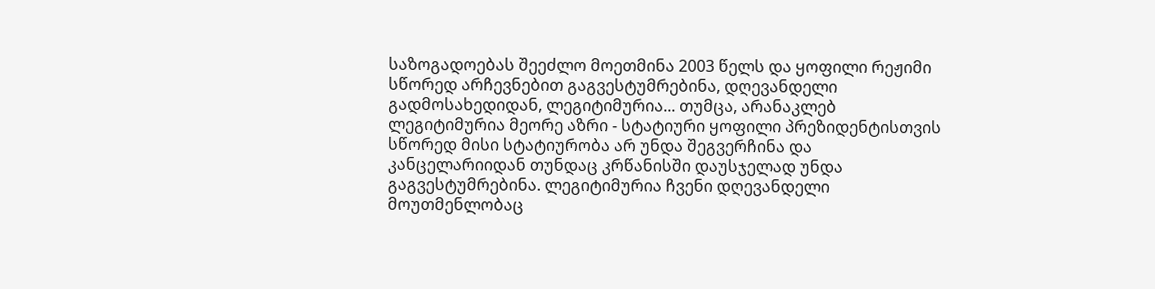საზოგადოებას შეეძლო მოეთმინა 2003 წელს და ყოფილი რეჟიმი სწორედ არჩევნებით გაგვესტუმრებინა, დღევანდელი გადმოსახედიდან, ლეგიტიმურია... თუმცა, არანაკლებ ლეგიტიმურია მეორე აზრი - სტატიური ყოფილი პრეზიდენტისთვის სწორედ მისი სტატიურობა არ უნდა შეგვერჩინა და კანცელარიიდან თუნდაც კრწანისში დაუსჯელად უნდა გაგვესტუმრებინა. ლეგიტიმურია ჩვენი დღევანდელი მოუთმენლობაც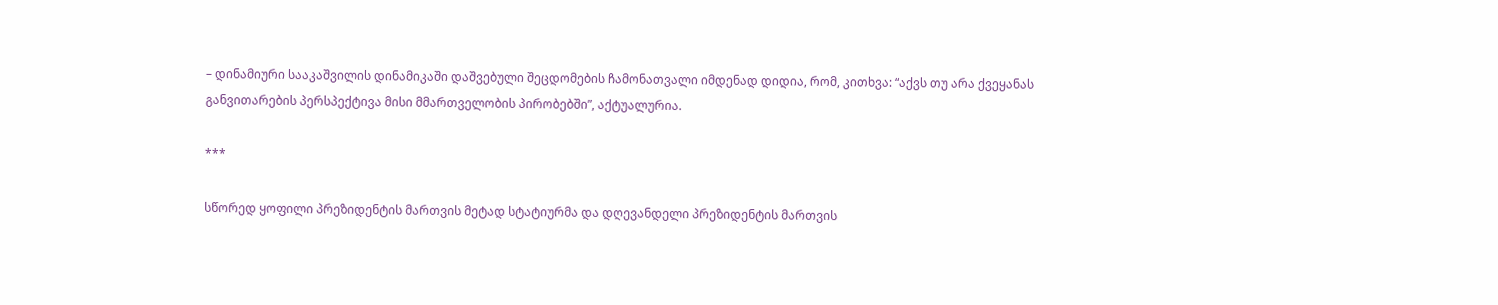– დინამიური სააკაშვილის დინამიკაში დაშვებული შეცდომების ჩამონათვალი იმდენად დიდია, რომ, კითხვა: “აქვს თუ არა ქვეყანას განვითარების პერსპექტივა მისი მმართველობის პირობებში”, აქტუალურია.

***

სწორედ ყოფილი პრეზიდენტის მართვის მეტად სტატიურმა და დღევანდელი პრეზიდენტის მართვის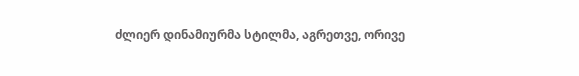ძლიერ დინამიურმა სტილმა, აგრეთვე, ორივე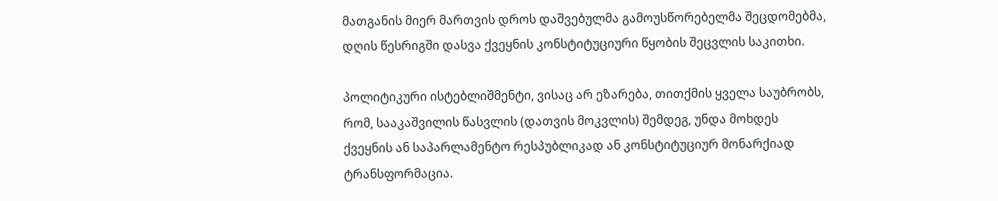მათგანის მიერ მართვის დროს დაშვებულმა გამოუსწორებელმა შეცდომებმა, დღის წესრიგში დასვა ქვეყნის კონსტიტუციური წყობის შეცვლის საკითხი.

პოლიტიკური ისტებლიშმენტი, ვისაც არ ეზარება, თითქმის ყველა საუბრობს, რომ, სააკაშვილის წასვლის (დათვის მოკვლის) შემდეგ, უნდა მოხდეს ქვეყნის ან საპარლამენტო რესპუბლიკად ან კონსტიტუციურ მონარქიად ტრანსფორმაცია.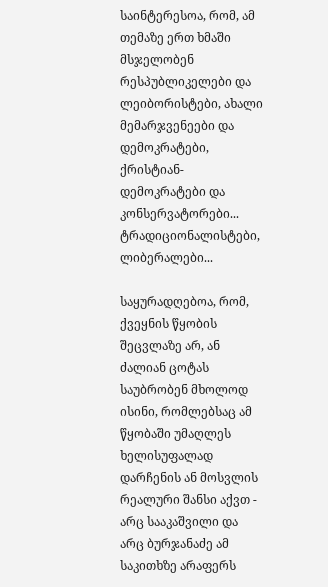საინტერესოა, რომ, ამ თემაზე ერთ ხმაში მსჯელობენ რესპუბლიკელები და ლეიბორისტები, ახალი მემარჯვენეები და დემოკრატები, ქრისტიან-დემოკრატები და კონსერვატორები... ტრადიციონალისტები, ლიბერალები...

საყურადღებოა, რომ, ქვეყნის წყობის შეცვლაზე არ, ან ძალიან ცოტას საუბრობენ მხოლოდ ისინი, რომლებსაც ამ წყობაში უმაღლეს ხელისუფალად დარჩენის ან მოსვლის რეალური შანსი აქვთ - არც სააკაშვილი და არც ბურჯანაძე ამ საკითხზე არაფერს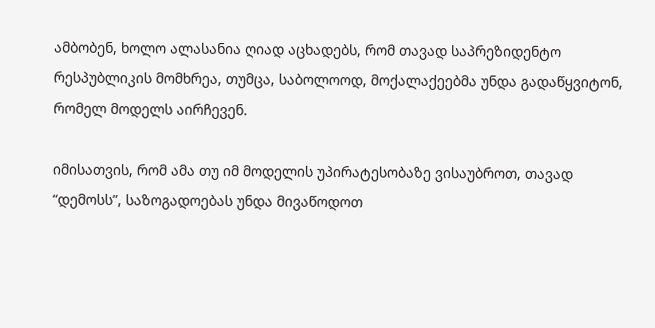ამბობენ, ხოლო ალასანია ღიად აცხადებს, რომ თავად საპრეზიდენტო რესპუბლიკის მომხრეა, თუმცა, საბოლოოდ, მოქალაქეებმა უნდა გადაწყვიტონ, რომელ მოდელს აირჩევენ.

იმისათვის, რომ ამა თუ იმ მოდელის უპირატესობაზე ვისაუბროთ, თავად “დემოსს”, საზოგადოებას უნდა მივაწოდოთ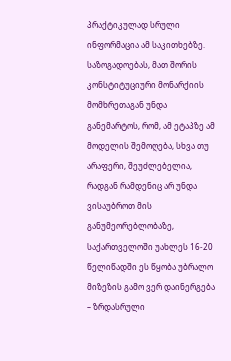პრაქტიკულად სრული ინფორმაცია ამ საკითხებზე. საზოგადოებას, მათ შორის კონსტიტუციური მონარქიის მომხრეთაგან უნდა განემარტოს, რომ, ამ ეტაპზე ამ მოდელის შემოღება, სხვა თუ არაფერი, შეუძლებელია, რადგან რამდენიც არ უნდა ვისაუბროთ მის განუმეორებლობაზე, საქართველოში უახლეს 16-20 წელიწადში ეს წყობა უბრალო მიზეზის გამო ვერ დაინერგება – ზრდასრული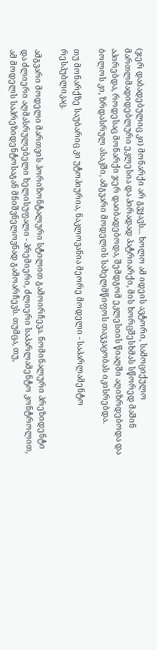(ჯერ დაბადებულიც კი) მონარქი არ გვყავს... ხოლო ამ იდეის ავტორი, სამოციქულო მართლმადიდებლური ეკლესია და პირადად პატრიარქი, მის ხორცშესხმას სწორედ მაშინ აპირებდა, როდესაც მონარქი ჯერ დაიბადებოდა, შემდგომ ეკლესიის წიაღში აღიზრდებოდა და ბოლოს კი, ზრდასრულ ასაკში, ამგვარი მოდელის სახელმწიფოს თავკაცობას იკისრებდა.

თუ მონარქზე საუბარიც კი უტოპიურია, ნაკლოვანია მეორე მოდელი - საპარლამენტო რესპუბლიკაც.

ამგვარი მოდელი მართვის ჰორიზონტალური სტილით გამოირჩევა. ნომინალური პრეზიდენტი და ძლიერი აღმასრულებელი ხელისუფალი - პრემიერი, ძლიერი საპარლამენტო კონტროლით, ამ მოდელს საპრეზიდენტოსაგან მნიშვნელოვნად გამოარჩევს. თუმცა, თუ,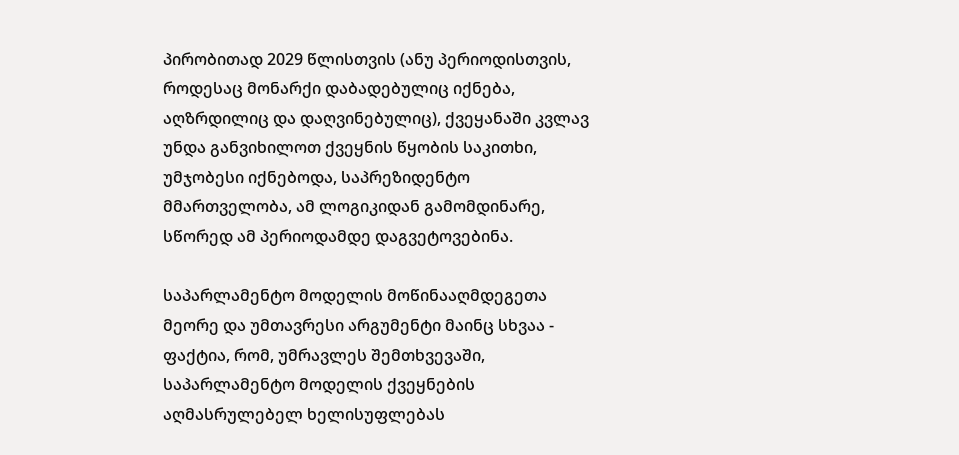პირობითად 2029 წლისთვის (ანუ პერიოდისთვის, როდესაც მონარქი დაბადებულიც იქნება, აღზრდილიც და დაღვინებულიც), ქვეყანაში კვლავ უნდა განვიხილოთ ქვეყნის წყობის საკითხი, უმჯობესი იქნებოდა, საპრეზიდენტო მმართველობა, ამ ლოგიკიდან გამომდინარე, სწორედ ამ პერიოდამდე დაგვეტოვებინა.

საპარლამენტო მოდელის მოწინააღმდეგეთა მეორე და უმთავრესი არგუმენტი მაინც სხვაა - ფაქტია, რომ, უმრავლეს შემთხვევაში, საპარლამენტო მოდელის ქვეყნების აღმასრულებელ ხელისუფლებას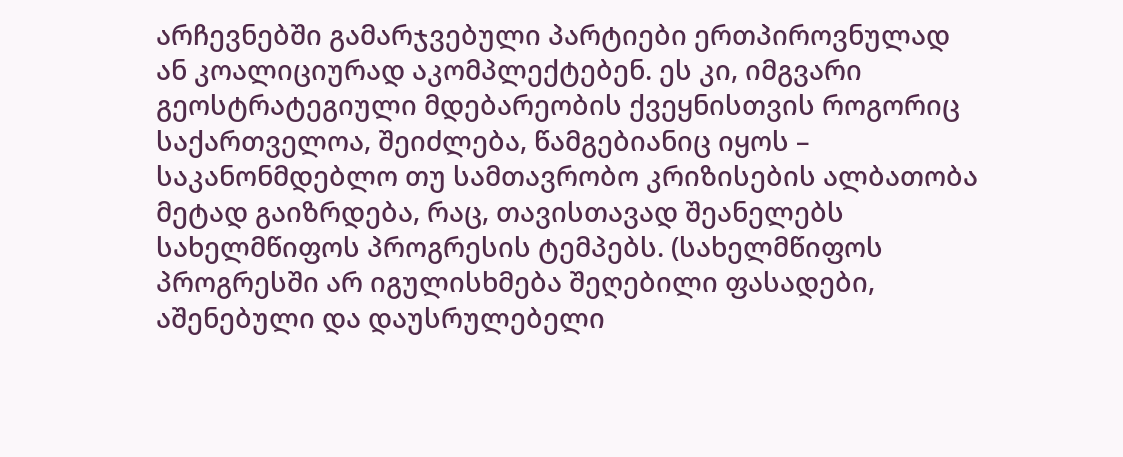არჩევნებში გამარჯვებული პარტიები ერთპიროვნულად ან კოალიციურად აკომპლექტებენ. ეს კი, იმგვარი გეოსტრატეგიული მდებარეობის ქვეყნისთვის როგორიც საქართველოა, შეიძლება, წამგებიანიც იყოს – საკანონმდებლო თუ სამთავრობო კრიზისების ალბათობა მეტად გაიზრდება, რაც, თავისთავად შეანელებს სახელმწიფოს პროგრესის ტემპებს. (სახელმწიფოს პროგრესში არ იგულისხმება შეღებილი ფასადები, აშენებული და დაუსრულებელი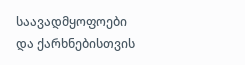საავადმყოფოები და ქარხნებისთვის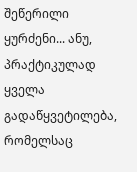შეწერილი ყურძენი... ანუ, პრაქტიკულად ყველა გადაწყვეტილება, რომელსაც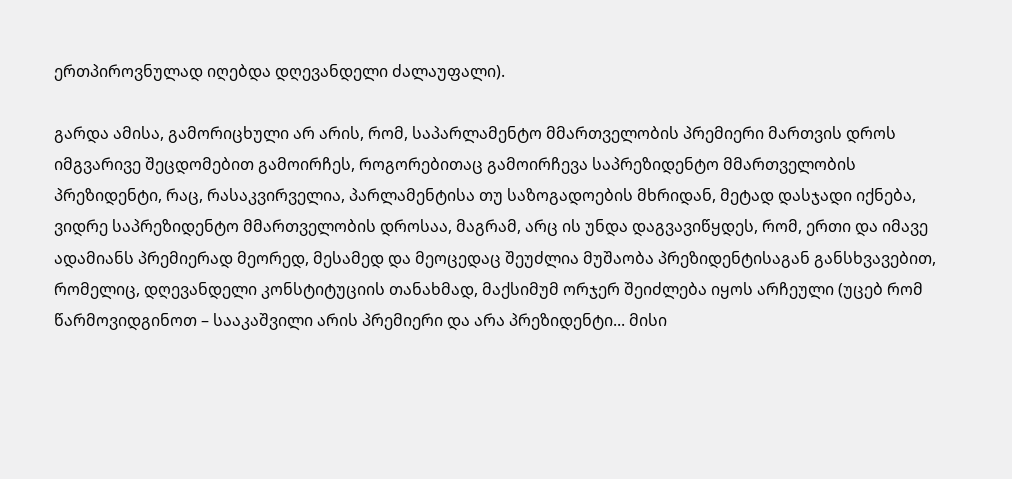ერთპიროვნულად იღებდა დღევანდელი ძალაუფალი).

გარდა ამისა, გამორიცხული არ არის, რომ, საპარლამენტო მმართველობის პრემიერი მართვის დროს იმგვარივე შეცდომებით გამოირჩეს, როგორებითაც გამოირჩევა საპრეზიდენტო მმართველობის პრეზიდენტი, რაც, რასაკვირველია, პარლამენტისა თუ საზოგადოების მხრიდან, მეტად დასჯადი იქნება, ვიდრე საპრეზიდენტო მმართველობის დროსაა, მაგრამ, არც ის უნდა დაგვავიწყდეს, რომ, ერთი და იმავე ადამიანს პრემიერად მეორედ, მესამედ და მეოცედაც შეუძლია მუშაობა პრეზიდენტისაგან განსხვავებით, რომელიც, დღევანდელი კონსტიტუციის თანახმად, მაქსიმუმ ორჯერ შეიძლება იყოს არჩეული (უცებ რომ წარმოვიდგინოთ – სააკაშვილი არის პრემიერი და არა პრეზიდენტი... მისი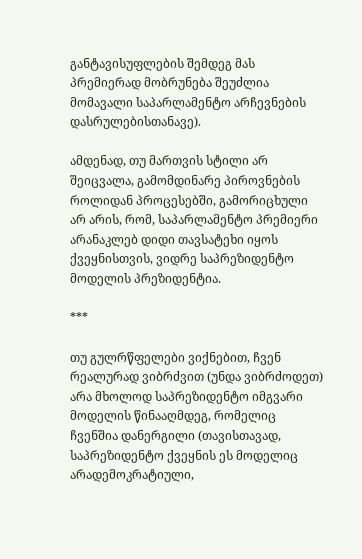განტავისუფლების შემდეგ მას პრემიერად მობრუნება შეუძლია მომავალი საპარლამენტო არჩევნების დასრულებისთანავე).

ამდენად, თუ მართვის სტილი არ შეიცვალა, გამომდინარე პიროვნების როლიდან პროცესებში, გამორიცხული არ არის, რომ, საპარლამენტო პრემიერი არანაკლებ დიდი თავსატეხი იყოს ქვეყნისთვის, ვიდრე საპრეზიდენტო მოდელის პრეზიდენტია.

***

თუ გულრწფელები ვიქნებით, ჩვენ რეალურად ვიბრძვით (უნდა ვიბრძოდეთ) არა მხოლოდ საპრეზიდენტო იმგვარი მოდელის წინააღმდეგ, რომელიც ჩვენშია დანერგილი (თავისთავად, საპრეზიდენტო ქვეყნის ეს მოდელიც არადემოკრატიული,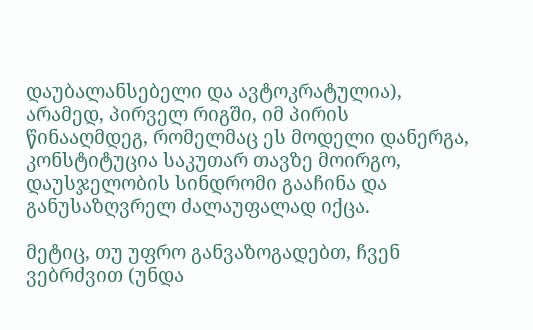დაუბალანსებელი და ავტოკრატულია), არამედ, პირველ რიგში, იმ პირის წინააღმდეგ, რომელმაც ეს მოდელი დანერგა, კონსტიტუცია საკუთარ თავზე მოირგო, დაუსჯელობის სინდრომი გააჩინა და განუსაზღვრელ ძალაუფალად იქცა.

მეტიც, თუ უფრო განვაზოგადებთ, ჩვენ ვებრძვით (უნდა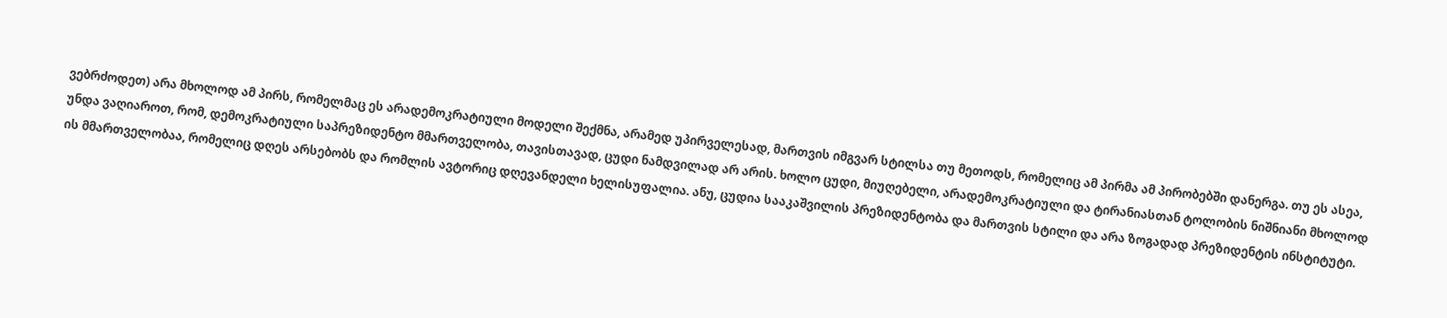ვებრძოდეთ) არა მხოლოდ ამ პირს, რომელმაც ეს არადემოკრატიული მოდელი შექმნა, არამედ უპირველესად, მართვის იმგვარ სტილსა თუ მეთოდს, რომელიც ამ პირმა ამ პირობებში დანერგა. თუ ეს ასეა, უნდა ვაღიაროთ, რომ, დემოკრატიული საპრეზიდენტო მმართველობა, თავისთავად, ცუდი ნამდვილად არ არის. ხოლო ცუდი, მიუღებელი, არადემოკრატიული და ტირანიასთან ტოლობის ნიშნიანი მხოლოდ ის მმართველობაა, რომელიც დღეს არსებობს და რომლის ავტორიც დღევანდელი ხელისუფალია. ანუ, ცუდია სააკაშვილის პრეზიდენტობა და მართვის სტილი და არა ზოგადად პრეზიდენტის ინსტიტუტი.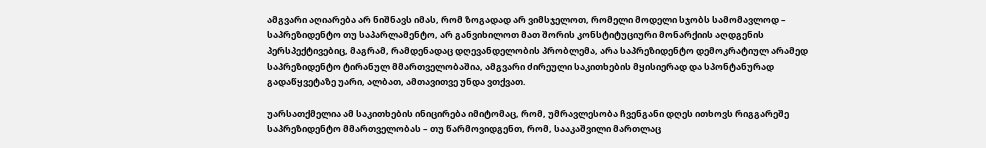ამგვარი აღიარება არ ნიშნავს იმას, რომ ზოგადად არ ვიმსჯელოთ, რომელი მოდელი სჯობს სამომავლოდ – საპრეზიდენტო თუ საპარლამენტო, არ განვიხილოთ მათ შორის კონსტიტუციური მონარქიის აღდგენის პერსპექტივებიც, მაგრამ, რამდენადაც დღევანდელობის პრობლემა, არა საპრეზიდენტო დემოკრატიულ არამედ საპრეზიდენტო ტირანულ მმართველობაშია, ამგვარი ძირეული საკითხების მყისიერად და სპონტანურად გადაწყვეტაზე უარი, ალბათ, ამთავითვე უნდა ვთქვათ.

უარსათქმელია ამ საკითხების ინიცირება იმიტომაც, რომ, უმრავლესობა ჩვენგანი დღეს ითხოვს რიგგარეშე საპრეზიდენტო მმართველობას – თუ წარმოვიდგენთ, რომ, სააკაშვილი მართლაც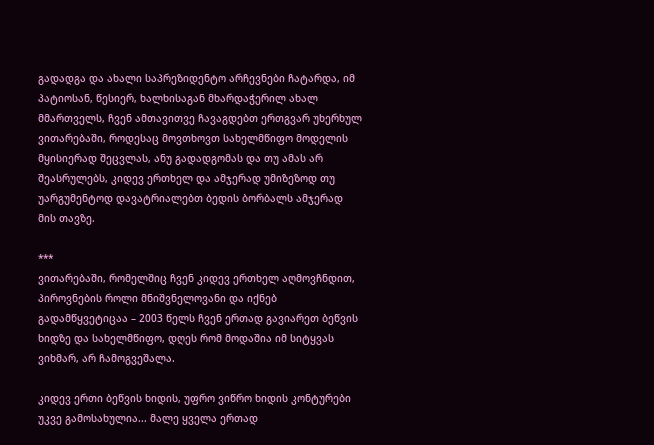გადადგა და ახალი საპრეზიდენტო არჩევნები ჩატარდა, იმ პატიოსან, წესიერ, ხალხისაგან მხარდაჭერილ ახალ მმართველს, ჩვენ ამთავითვე ჩავაგდებთ ერთგვარ უხერხულ ვითარებაში, როდესაც მოვთხოვთ სახელმწიფო მოდელის მყისიერად შეცვლას, ანუ გადადგომას და თუ ამას არ შეასრულებს, კიდევ ერთხელ და ამჯერად უმიზეზოდ თუ უარგუმენტოდ დავატრიალებთ ბედის ბორბალს ამჯერად მის თავზე.

***
ვითარებაში, რომელშიც ჩვენ კიდევ ერთხელ აღმოვჩნდით, პიროვნების როლი მნიშვნელოვანი და იქნებ გადამწყვეტიცაა – 2003 წელს ჩვენ ერთად გავიარეთ ბეწვის ხიდზე და სახელმწიფო, დღეს რომ მოდაშია იმ სიტყვას ვიხმარ, არ ჩამოგვეშალა.

კიდევ ერთი ბეწვის ხიდის, უფრო ვიწრო ხიდის კონტურები უკვე გამოსახულია... მალე ყველა ერთად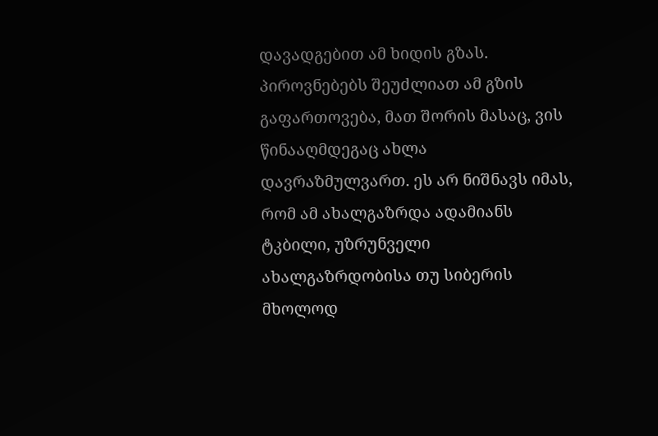დავადგებით ამ ხიდის გზას. პიროვნებებს შეუძლიათ ამ გზის გაფართოვება, მათ შორის მასაც, ვის წინააღმდეგაც ახლა დავრაზმულვართ. ეს არ ნიშნავს იმას, რომ ამ ახალგაზრდა ადამიანს ტკბილი, უზრუნველი ახალგაზრდობისა თუ სიბერის მხოლოდ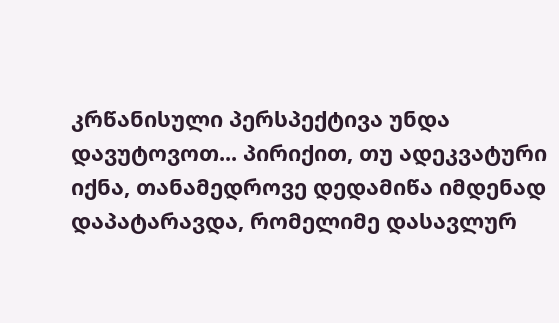კრწანისული პერსპექტივა უნდა დავუტოვოთ... პირიქით, თუ ადეკვატური იქნა, თანამედროვე დედამიწა იმდენად დაპატარავდა, რომელიმე დასავლურ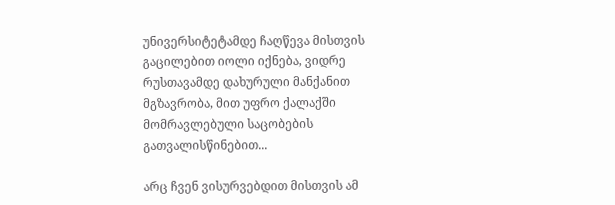უნივერსიტეტამდე ჩაღწევა მისთვის გაცილებით იოლი იქნება, ვიდრე რუსთავამდე დახურული მანქანით მგზავრობა, მით უფრო ქალაქში მომრავლებული საცობების გათვალისწინებით...

არც ჩვენ ვისურვებდით მისთვის ამ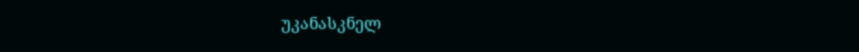უკანასკნელ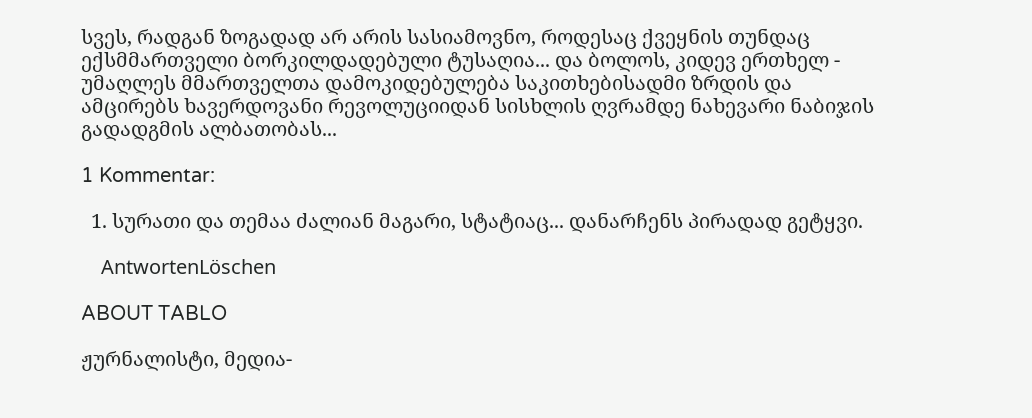სვეს, რადგან ზოგადად არ არის სასიამოვნო, როდესაც ქვეყნის თუნდაც ექსმმართველი ბორკილდადებული ტუსაღია... და ბოლოს, კიდევ ერთხელ - უმაღლეს მმართველთა დამოკიდებულება საკითხებისადმი ზრდის და ამცირებს ხავერდოვანი რევოლუციიდან სისხლის ღვრამდე ნახევარი ნაბიჯის გადადგმის ალბათობას...

1 Kommentar:

  1. სურათი და თემაა ძალიან მაგარი, სტატიაც... დანარჩენს პირადად გეტყვი.

    AntwortenLöschen

ABOUT TABLO

ჟურნალისტი, მედია-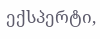ექსპერტი,